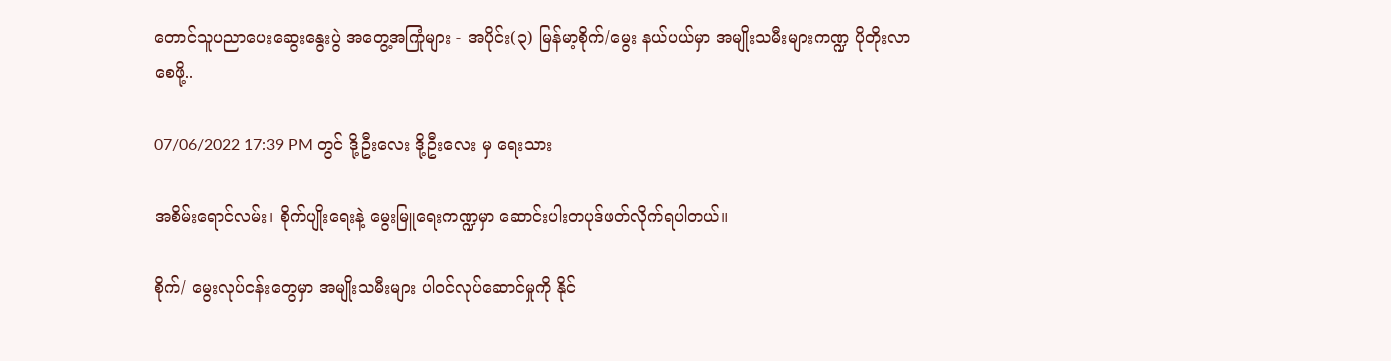တောင်သူပညာပေးဆွေးနွေးပွဲ အတွေ့အကြုံများ - အပိုင်း(၃) မြန်မာ့စိုက်/မွေး နယ်ပယ်မှာ အမျိုးသမီးများကဏ္ဍ ပိုတိုးလာစေဖို့..

07/06/2022 17:39 PM တွင် ဒို့ဦးလေး ဒို့ဦးလေး မှ ရေးသား

အစိမ်းရောင်လမ်း၊ စိုက်ပျိုးရေးနဲ့ မွေးမြူရေးကဏ္ဍမှာ ဆောင်းပါးတပုဒ်ဖတ်လိုက်ရပါတယ်။

စိုက်/ မွေးလုပ်ငန်းတွေမှာ အမျိုးသမီးများ ပါဝင်လုပ်ဆောင်မှုကို နိုင်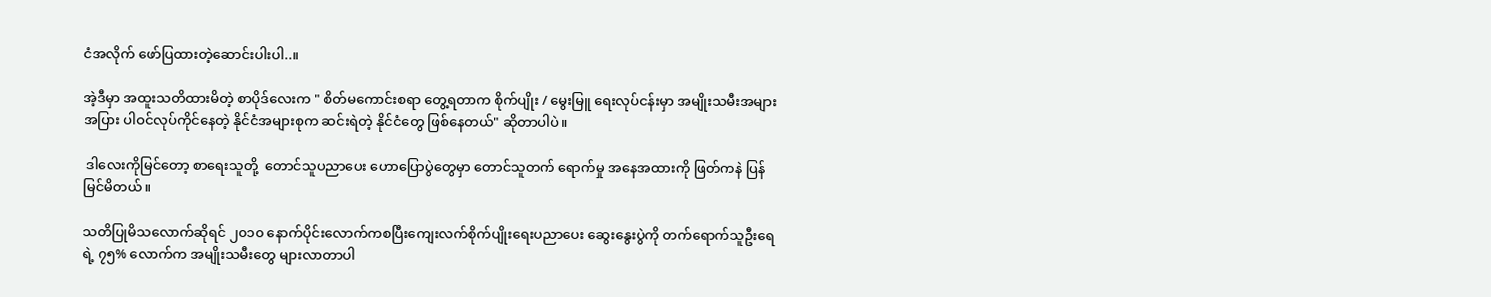ငံအလိုက် ဖော်ပြထားတဲ့ဆောင်းပါးပါ..။

အဲ့ဒီမှာ အထူးသတိထားမိတဲ့ စာပိုဒ်လေးက " စိတ်မကောင်းစရာ တွေ့ရတာက စိုက်ပျိုး / မွေးမြူ ရေးလုပ်ငန်းမှာ အမျိုးသမီးအများအပြား ပါဝင်လုပ်ကိုင်နေတဲ့ နိုင်ငံအများစုက ဆင်းရဲတဲ့ နိုင်ငံတွေ ဖြစ်နေတယ်" ဆိုတာပါပဲ။

 ဒါလေးကိုမြင်တော့ စာရေးသူတို့  တောင်သူပညာပေး ဟောပြောပွဲတွေမှာ တောင်သူတက် ရောက်မှု အနေအထားကို ဖြတ်ကနဲ ပြန်မြင်မိတယ်။

သတိပြုမိသလောက်ဆိုရင် ၂၀၁၀ နောက်ပိုင်းလောက်ကစပြီးကျေးလက်စိုက်ပျိုးရေးပညာပေး ဆွေးနွေးပွဲကို တက်ရောက်သူဦးရေရဲ့ ၇၅% လောက်က အမျိုးသမီးတွေ များလာတာပါ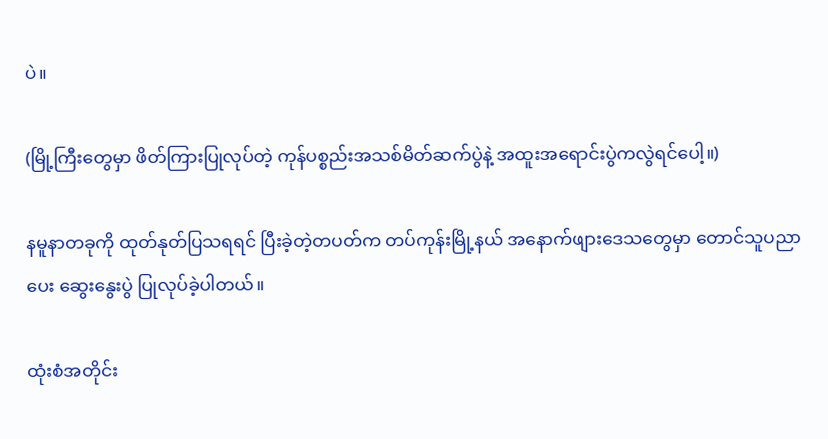ပဲ။

(မြို့ကြီးတွေမှာ ဖိတ်ကြားပြုလုပ်တဲ့ ကုန်ပစ္စည်းအသစ်မိတ်ဆက်ပွဲနဲ့ အထူးအရောင်းပွဲကလွဲရင်ပေါ့။)

နမူနာတခုကို ထုတ်နုတ်ပြသရရင် ပြီးခဲ့တဲ့တပတ်က တပ်ကုန်းမြို့နယ် အနောက်ဖျားဒေသတွေမှာ တောင်သူပညာပေး ဆွေးနွေးပွဲ ပြုလုပ်ခဲ့ပါတယ်။

ထုံးစံအတိုင်း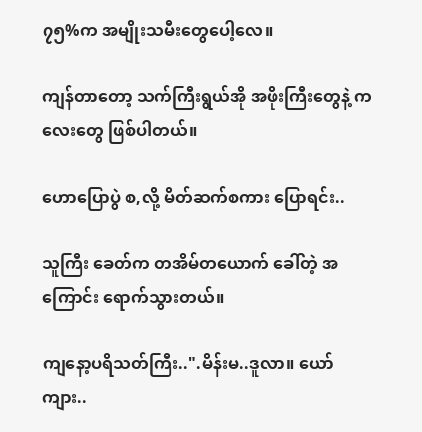၇၅%က အမျိုးသမီးတွေပေါ့လေ။

ကျန်တာတော့ သက်ကြီးရွယ်အို အဖိုးကြီးတွေနဲ့ ကလေးတွေ ဖြစ်ပါတယ်။

ဟောပြောပွဲ စ,လို့ မိတ်ဆက်စကား ပြောရင်း..

သူကြီး ခေတ်က တအိမ်တယောက် ခေါ်တဲ့ အကြောင်း ရောက်သွားတယ်။

ကျနော့ပရိသတ်ကြီး..".မိန်းမ..ဒူလာ။ ယော်ကျား..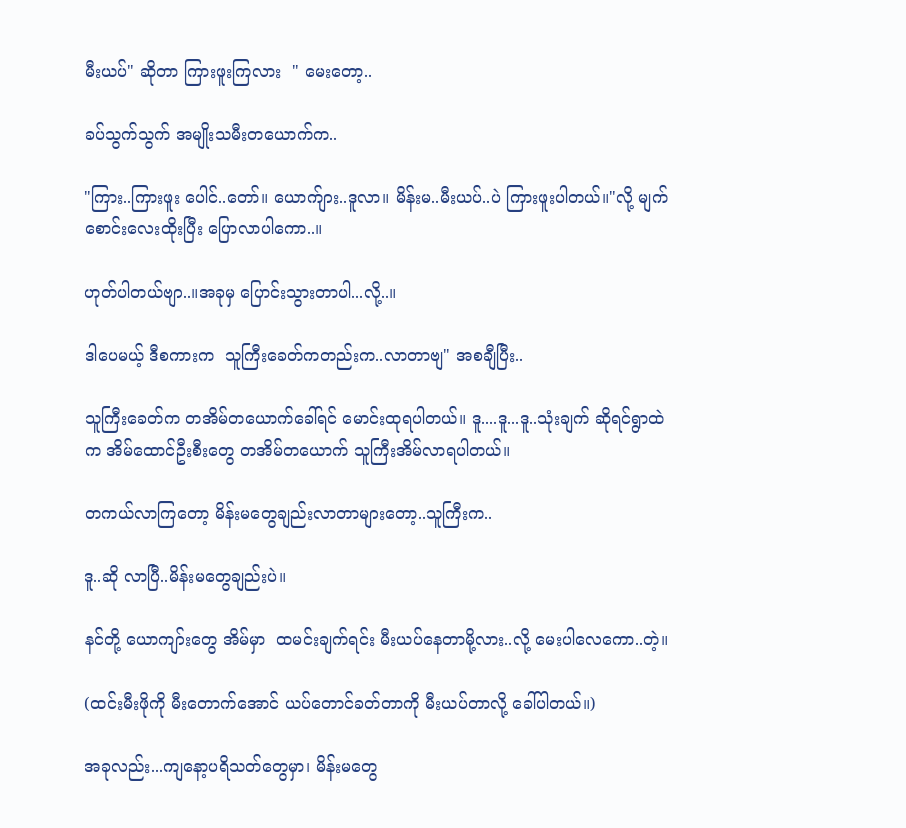မီးယပ်" ဆိုတာ ကြားဖူးကြလား  " မေးတော့..

ခပ်သွက်သွက် အမျိုးသမီးတယောက်က..

"ကြား..ကြားဖူး ပေါင်..တော်။ ယောက်ျား..ဒူလာ။ မိန်းမ..မီးယပ်..ပဲ ကြားဖူးပါတယ်။"လို့ မျက်စောင်းလေးထိုးပြီး ပြောလာပါကော..။

ဟုတ်ပါတယ်ဗျာ..။အခုမှ ပြောင်းသွားတာပါ...လို့..။

ဒါပေမယ့် ဒီစကားက  သူကြီးခေတ်ကတည်းက..လာတာဗျ" အစချီပြီး..

သူကြီးခေတ်က တအိမ်တယောက်ခေါ်ရင် မောင်းထုရပါတယ်။ ဒူ....ဒူ...ဒူ..သုံးချက် ဆိုရင်ရွာထဲက အိမ်ထောင်ဦးစီးတွေ တအိမ်တယောက် သူကြီးအိမ်လာရပါတယ်။

တကယ်လာကြတော့ မိန်းမတွေချည်းလာတာများတော့..သူကြီးက..

ဒူ..ဆို လာပြီ..မိန်းမတွေချည်းပဲ။

နင်တို့ ယောကျာ်းတွေ အိမ်မှာ  ထမင်းချက်ရင်း မီးယပ်နေတာမို့လား..လို့ မေးပါလေကော..တဲ့။

(ထင်းမီးဖိုကို မီးတောက်အောင် ယပ်တောင်ခတ်တာကို မီးယပ်တာလို့ ခေါ်ပါတယ်။)

အခုလည်း...ကျနော့ပရိသတ်တွေမှာ၊ မိန်းမတွေ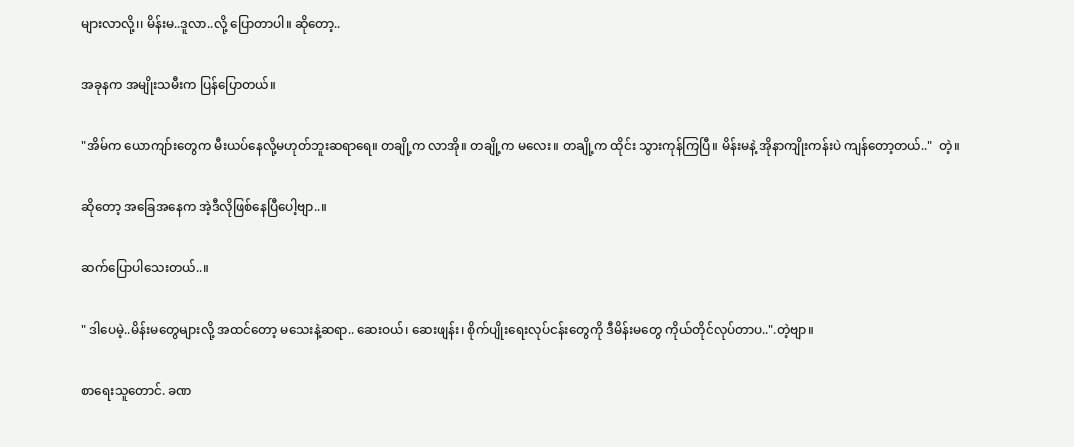များလာလို့၊၊ မိန်းမ..ဒူလာ..လို့ ပြောတာပါ။ ဆိုတော့..

အခုနက အမျိုးသမီးက ပြန်ပြောတယ်။

"အိမ်က ယောကျာ်းတွေက မီးယပ်နေလို့မဟုတ်ဘူးဆရာရေ။ တချို့က လာအို။ တချို့က မလေး။ တချို့က ထိုင်း သွားကုန်ကြပြီ။ မိန်းမနဲ့ အိုနာကျိုးကန်းပဲ ကျန်တော့တယ်.."  တဲ့။

ဆိုတော့ အခြေအနေက အဲ့ဒီလိုဖြစ်နေပြီပေါ့ဗျာ..။

ဆက်ပြောပါသေးတယ်..။

" ဒါပေမဲ့..မိန်းမတွေများလို့ အထင်တော့ မသေးနဲ့ဆရာ.. ဆေးဝယ်၊ ဆေးဖျန်း၊ စိုက်ပျိုးရေးလုပ်ငန်းတွေကို ဒီမိန်းမတွေ ကိုယ်တိုင်လုပ်တာပ..".တဲ့ဗျာ။

စာရေးသူတောင်. ခဏ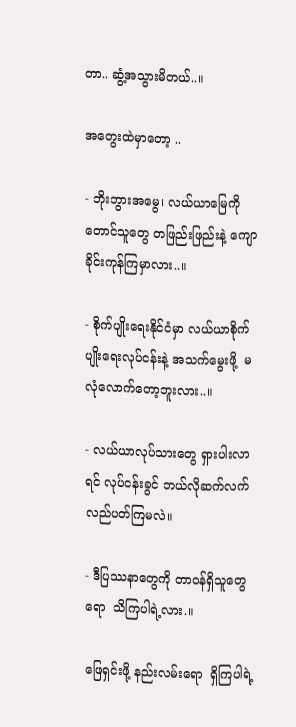တာ.. ဆွံ့အသွားမိတယ်..။

အတွေးထဲမှာတော့ ..

- ဘိုးဘွားအမွေ၊ လယ်ယာမြေကို တောင်သူတွေ တဖြည်းဖြည်းနဲ့ ကျောခိုင်းကုန်ကြမှာလား..။

- စိုက်ပျိုးရေးနိုင်ငံမှာ လယ်ယာစိုက်ပျိုးရေးလုပ်ငန်းနဲ့ အသက်မွေးဖို့  မလုံလောက်တော့ဘူးလား..။

- လယ်ယာလုပ်သားတွေ ရှားပါးလာရင် လုပ်ငန်းခွင် ဘယ်လိုဆက်လက် လည်ပတ်ကြမလဲ။

- ဒီပြဿနာတွေကို တာဝန်ရှိသူတွေရော  သိကြပါရဲ့လား.။

ဖြေရှင်းဖို့ နည်းလမ်းရော  ရှိကြပါရဲ့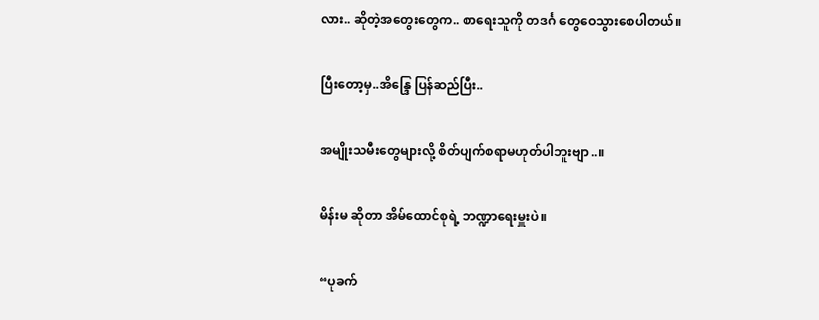လား.. ဆိုတဲ့အတွေးတွေက.. စာရေးသူကို တဒင်္ဂ တွေဝေသွားစေပါတယ်။

ပြီးတော့မှ..အိန္ဒြေ ပြန်ဆည်ပြီး..

အမျိုးသမီးတွေများလို့ စိတ်ပျက်စရာမဟုတ်ပါဘူးဗျာ..။

မိန်းမ ဆိုတာ အိမ်ထောင်စုရဲ့ ဘဏ္ဍာရေးမှူးပဲ။

“ပုခက်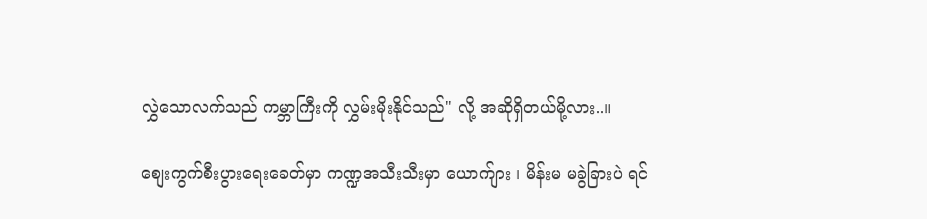လွှဲသောလက်သည် ကမ္ဘာကြီးကို လွှမ်းမိုးနိုင်သည်" လို့ အဆိုရှိတယ်မို့လား..။

စျေးကွက်စီးပွားရေးခေတ်မှာ ကဏ္ဍအသီးသီးမှာ ယောက်ျား ၊ မိန်းမ မခွဲခြားပဲ ရင်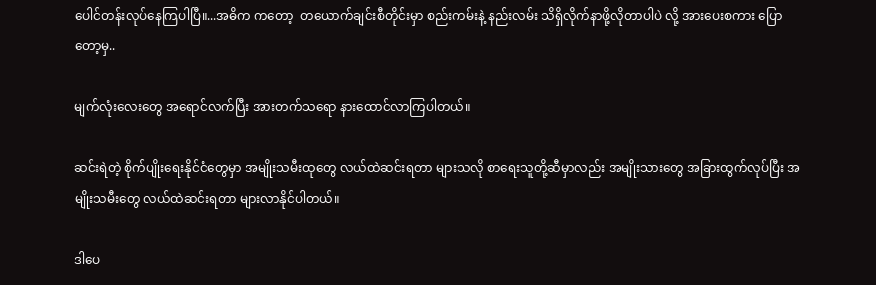ပေါင်တန်းလုပ်နေကြပါပြီ။...အဓိက ကတော့  တယောက်ချင်းစီတိုင်းမှာ စည်းကမ်းနဲ့ နည်းလမ်း သိရှိလိုက်နာဖို့လိုတာပါပဲ လို့ အားပေးစကား ပြောတော့မှ..

မျက်လုံးလေးတွေ အရောင်လက်ပြီး အားတက်သရော နားထောင်လာကြပါတယ်။

ဆင်းရဲတဲ့ စိုက်ပျိုးရေးနိုင်ငံတွေမှာ အမျိုးသမီးထုတွေ လယ်ထဲဆင်းရတာ များသလို စာရေးသူတို့ဆီမှာလည်း အမျိုးသားတွေ အခြားထွက်လုပ်ပြီး အမျိုးသမီးတွေ လယ်ထဲဆင်းရတာ များလာနိုင်ပါတယ်။

ဒါပေ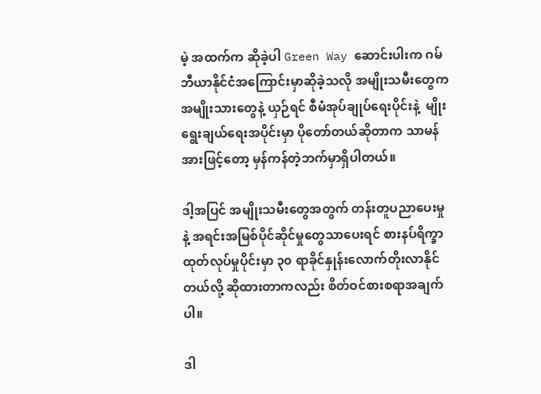မဲ့ အထက်က ဆိုခဲ့ပါ Green Way ဆောင်းပါးက ဂမ်ဘီယာနိုင်ငံအကြောင်းမှာဆိုခဲ့သလို အမျိုးသမီးတွေက အမျိုးသားတွေနဲ့ ယှဉ်ရင် စီမံအုပ်ချုပ်ရေးပိုင်းနဲ့  မျိုးရွေးချယ်ရေးအပိုင်းမှာ ပိုတော်တယ်ဆိုတာက သာမန်အားဖြင့်တော့ မှန်ကန်တဲ့ဘက်မှာရှိပါတယ်။

ဒါ့အပြင် အမျိုးသမီးတွေအတွက် တန်းတူပညာပေးမှုနဲ့ အရင်းအမြစ်ပိုင်ဆိုင်မှုတွေသာပေးရင် စားနပ်ရိက္ခာထုတ်လုပ်မှုပိုင်းမှာ ၃၀ ရာခိုင်နှုန်းလောက်တိုးလာနိုင်တယ်လို့ ဆိုထားတာကလည်း စိတ်ဝင်စားစရာအချက်ပါ။

ဒါ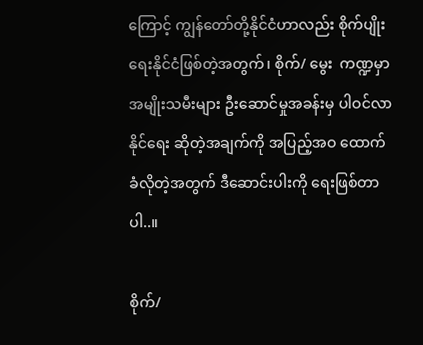ကြောင့် ကျွန်တော်တို့နိုင်ငံဟာလည်း စိုက်ပျိုးရေးနိုင်ငံဖြစ်တဲ့အတွက်၊ စိုက်/ မွေး  ကဏ္ဍမှာ အမျိုးသမီးများ ဦးဆောင်မှုအခန်းမှ ပါဝင်လာနိုင်ရေး ဆိုတဲ့အချက်ကို အပြည့်အဝ ထောက်ခံလိုတဲ့အတွက် ဒီဆောင်းပါးကို ရေးဖြစ်တာပါ..။

စိုက်/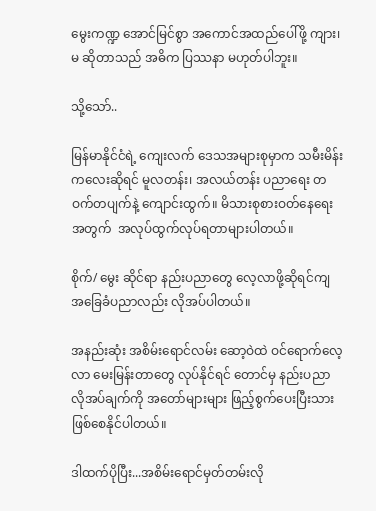မွေးကဏ္ဍ အောင်မြင်စွာ အကောင်အထည်ပေါ်ဖို့ ကျား၊ မ ဆိုတာသည် အဓိက ပြဿနာ မဟုတ်ပါဘူး။

သို့သော်..

မြန်မာနိုင်ငံရဲ့ ကျေးလက် ဒေသအများစုမှာက သမီးမိန်းကလေးဆိုရင် မူလတန်း၊ အလယ်တန်း ပညာရေး တဝက်တပျက်နဲ့ ကျောင်းထွက်။ မိသားစုစားဝတ်နေရေးအတွက်  အလုပ်ထွက်လုပ်ရတာများပါတယ်။

စိုက်/ မွေး ဆိုင်ရာ နည်းပညာတွေ လေ့လာဖို့ဆိုရင်ကျ အခြေခံပညာလည်း လိုအပ်ပါတယ်။

အနည်းဆုံး အစိမ်းရောင်လမ်း ဆော့ဝဲထဲ ဝင်ရောက်လေ့လာ မေးမြန်းတာတွေ လုပ်နိုင်ရင် တောင်မှ နည်းပညာ လိုအပ်ချက်ကို အတော်များများ ဖြည့်စွက်ပေးပြီးသား ဖြစ်စေနိုင်ပါတယ်။

ဒါထက်ပိုပြီး...အစိမ်းရောင်မှတ်တမ်းလို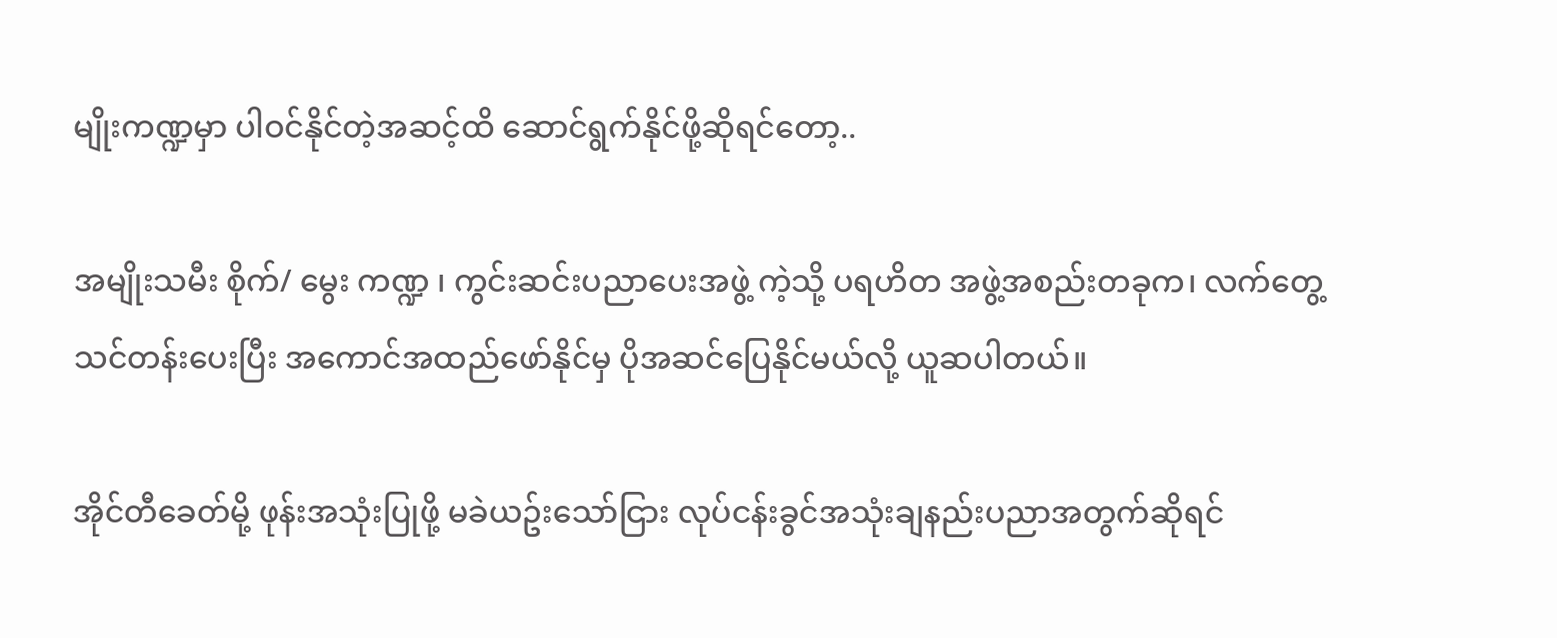မျိုးကဏ္ဍမှာ ပါဝင်နိုင်တဲ့အဆင့်ထိ ဆောင်ရွက်နိုင်ဖို့ဆိုရင်တော့..

အမျိုးသမီး စိုက်/ မွေး ကဏ္ဍ ၊ ကွင်းဆင်းပညာပေးအဖွဲ့ ကဲ့သို့ ပရဟိတ အဖွဲ့အစည်းတခုက၊ လက်တွေ့ သင်တန်းပေးပြီး အကောင်အထည်ဖော်နိုင်မှ ပိုအဆင်ပြေနိုင်မယ်လို့ ယူဆပါတယ်။

အိုင်တီခေတ်မို့ ဖုန်းအသုံးပြုဖို့ မခဲယဥ်းသော်ငြား လုပ်ငန်းခွင်အသုံးချနည်းပညာအတွက်ဆိုရင်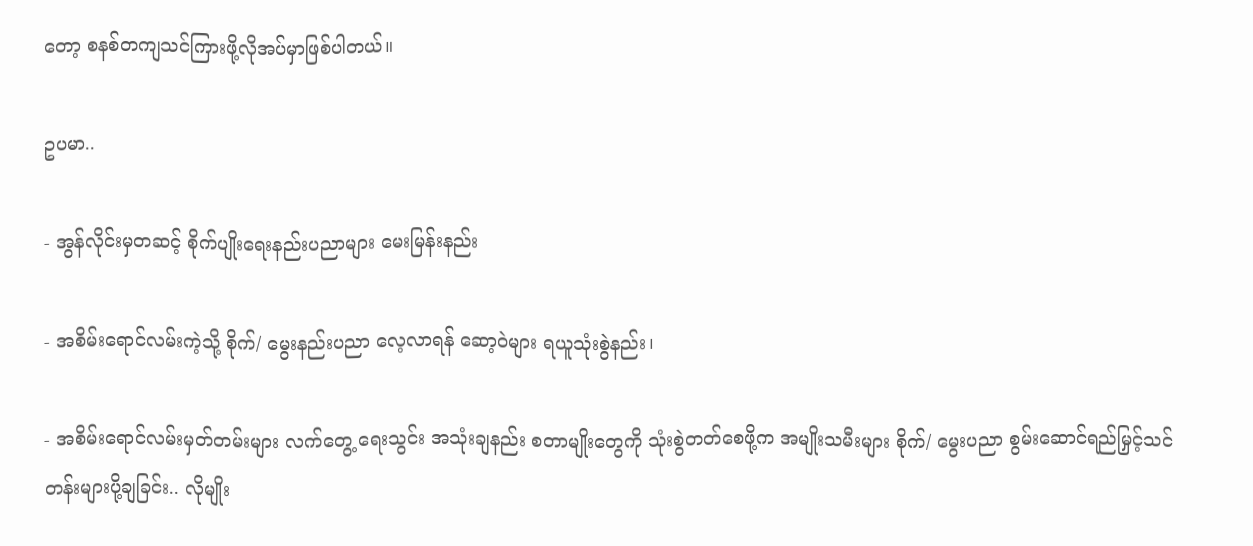တော့ စနစ်တကျသင်ကြားဖို့လိုအပ်မှာဖြစ်ပါတယ်။

ဥပမာ..

- အွန်လိုင်းမှတဆင့် စိုက်ပျိုးရေးနည်းပညာများ မေးမြန်းနည်း

- အစိမ်းရောင်လမ်းကဲ့သို့ စိုက်/ မွေးနည်းပညာ လေ့လာရန် ဆော့ဝဲများ ရယူသုံးစွဲနည်း၊

- အစိမ်းရောင်လမ်းမှတ်တမ်းများ လက်တွေ့ ရေးသွင်း အသုံးချနည်း စတာမျိုးတွေကို သုံးစွဲတတ်စေဖို့က အမျိုးသမီးများ စိုက်/ မွေးပညာ စွမ်းဆောင်ရည်မြှင့်သင်တန်းများပို့ချခြင်း.. လိုမျိုး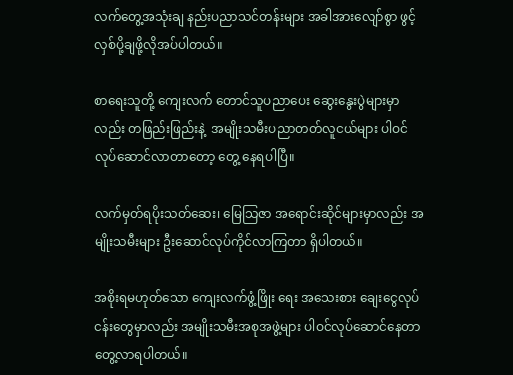လက်တွေ့အသုံးချ နည်းပညာသင်တန်းများ အခါအားလျော်စွာ ဖွင့်လှစ်ပို့ချဖို့လိုအပ်ပါတယ်။

စာရေးသူတို့ ကျေးလက် တောင်သူပညာပေး ဆွေးနွေးပွဲများမှာလည်း တဖြည်းဖြည်းနဲ့  အမျိုးသမီးပညာတတ်လူငယ်များ ပါဝင်လုပ်ဆောင်လာတာတော့ တွေ့ နေရပါပြီ။

လက်မှတ်ရပိုးသတ်ဆေး၊ မြေသြဇာ အရောင်းဆိုင်များမှာလည်း အမျိုးသမီးများ ဦးဆောင်လုပ်ကိုင်လာကြတာ ရှိပါတယ်။

အစိုးရမဟုတ်သော ကျေးလက်ဖွံ့ဖြိုး ရေး အသေးစား ချေးငွေလုပ်ငန်းတွေမှာလည်း အမျိုးသမီးအစုအဖွဲ့များ ပါဝင်လုပ်ဆောင်နေတာ တွေ့လာရပါတယ်။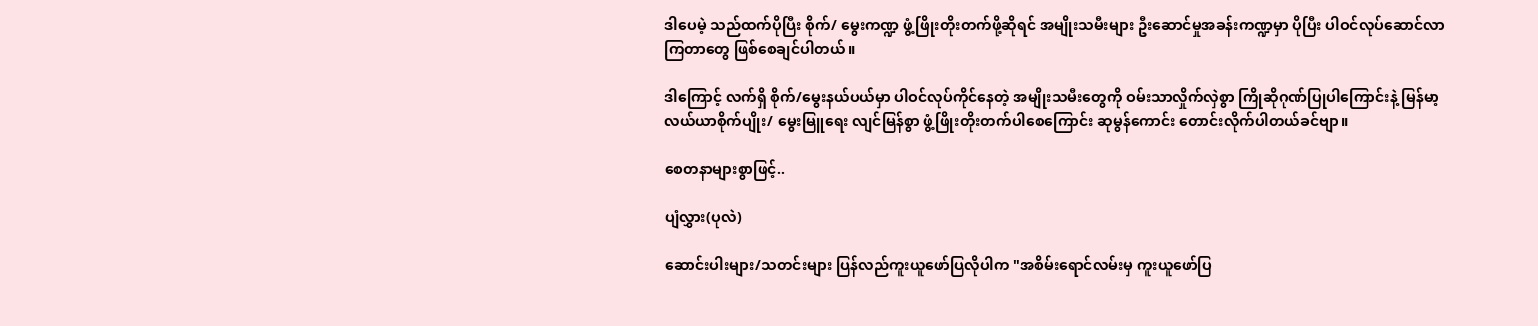ဒါပေမဲ့ သည်ထက်ပိုပြီး စိုက်/ မွေးကဏ္ဍ ဖွံ့ဖြိုးတိုးတက်ဖို့ဆိုရင် အမျိုးသမီးများ ဦးဆောင်မှုအခန်းကဏ္ဍမှာ ပိုပြီး ပါဝင်လုပ်ဆောင်လာကြတာ‌တွေ ဖြစ်စေချင်ပါတယ်။

ဒါကြောင့် လက်ရှိ စိုက်/မွေးနယ်ပယ်မှာ ပါဝင်လုပ်ကိုင်နေတဲ့ အမျိုးသမီးတွေကို ဝမ်းသာလှိုက်လှဲစွာ ကြိုဆိုဂုဏ်ပြုပါကြောင်းနဲ့ မြန်မာ့လယ်ယာစိုက်ပျိုး/ မွေးမြူရေး လျင်မြန်စွာ ဖွံ့ဖြိုးတိုးတက်ပါစေကြောင်း ဆုမွန်ကောင်း တောင်းလိုက်ပါတယ်ခင်ဗျာ။

စေတနာများစွာဖြင့်..

ပျံလွှား(ပုလဲ)

ဆောင်းပါးများ/သတင်းများ ပြန်လည်ကူးယူဖော်ပြလိုပါက "အစိမ်းရောင်လမ်းမှ ကူးယူဖော်ပြ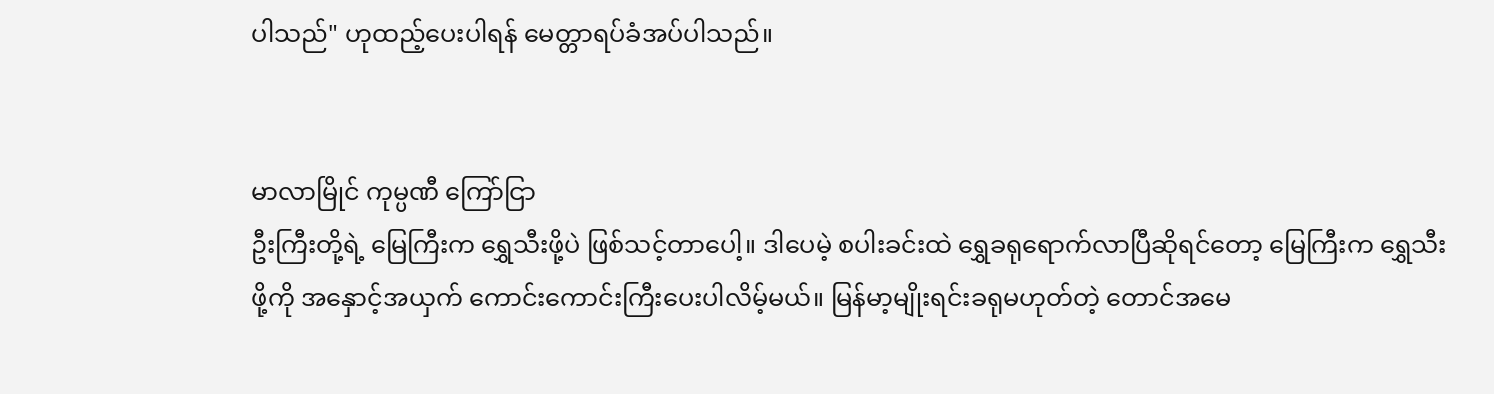ပါသည်" ဟုထည့်ပေးပါရန် မေတ္တာရပ်ခံအပ်ပါသည်။


မာလာမြိုင် ကုမ္ပဏီ ကြော်ငြာ
ဦးကြီးတို့ရဲ့ မြေကြီးက ရွှေသီးဖို့ပဲ ဖြစ်သင့်တာပေါ့။ ဒါပေမဲ့ စပါးခင်းထဲ ရွှေခရုရောက်လာပြီဆိုရင်တော့ မြေကြီးက ရွှေသီးဖို့ကို အနှောင့်အယှက် ကောင်းကောင်းကြီးပေးပါလိမ့်မယ်။ မြန်မာ့မျိုးရင်းခရုမဟုတ်တဲ့ တောင်အမေ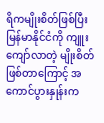ရိကမျိုးစိတ်ဖြစ်ပြီး မြန်မာနိုင်ငံကို ကျူးကျော်လာတဲ့ မျိုးစိတ်ဖြစ်တာကြောင့် အကောင်ပွားနှုန်းက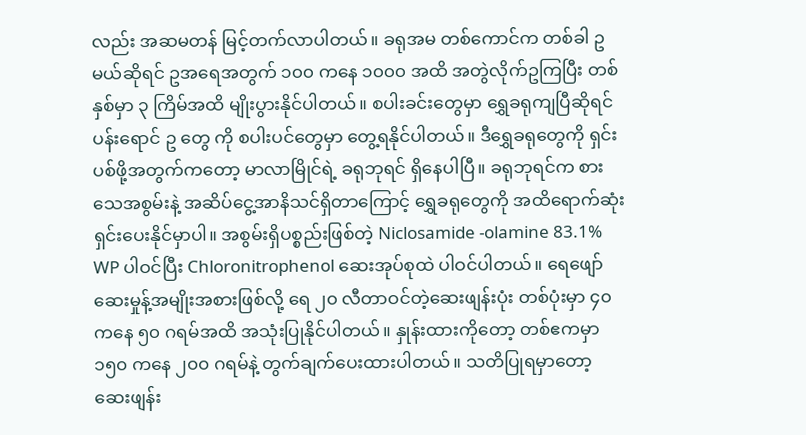လည်း အဆမတန် မြင့်တက်လာပါတယ်။ ခရုအမ တစ်ကောင်က တစ်ခါ ဥ မယ်ဆိုရင် ဥအရေအတွက် ၁၀၀ ကနေ ၁၀၀၀ အထိ အတွဲလိုက်ဥကြပြီး တစ်နှစ်မှာ ၃ ကြိမ်အထိ မျိုးပွားနိုင်ပါတယ်။ စပါးခင်းတွေမှာ ရွှေခရုကျပြီဆိုရင် ပန်းရောင် ဥ တွေ ကို စပါးပင်တွေမှာ တွေ့ရနိုင်ပါတယ်။ ဒီရွှေခရုတွေကို ရှင်းပစ်ဖို့အတွက်ကတော့ မာလာမြိုင်ရဲ့ ခရုဘုရင် ရှိနေပါပြီ။ ခရုဘုရင်က စားသေအစွမ်းနဲ့ အဆိပ်ငွေ့အာနိသင်ရှိတာကြောင့် ရွှေခရုတွေကို အထိရောက်ဆုံး ရှင်းပေးနိုင်မှာပါ။ အစွမ်းရှိပစ္စည်းဖြစ်တဲ့ Niclosamide -olamine 83.1% WP ပါဝင်ပြီး Chloronitrophenol ဆေးအုပ်စုထဲ ပါဝင်ပါတယ်။ ရေဖျော်ဆေးမှုန့်အမျိုးအစားဖြစ်လို့ ရေ ၂၀ လီတာဝင်တဲ့ဆေးဖျန်းပုံး တစ်ပုံးမှာ ၄၀ ကနေ ၅၀ ဂရမ်အထိ အသုံးပြုနိုင်ပါတယ်။ နှုန်းထားကိုတော့ တစ်ဧကမှာ ၁၅၀ ကနေ ၂၀၀ ဂရမ်နဲ့ တွက်ချက်ပေးထားပါတယ်။ သတိပြုရမှာတော့ ဆေးဖျန်း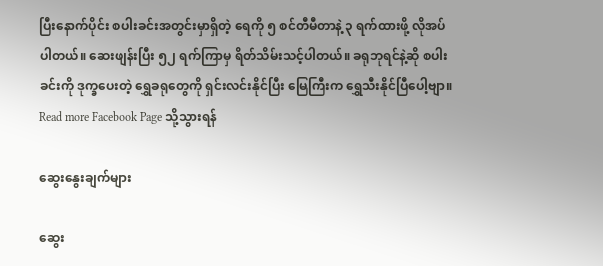ပြီးနောက်ပိုင်း စပါးခင်းအတွင်းမှာရှိတဲ့ ရေကို ၅ စင်တီမီတာနဲ့ ၃ ရက်ထားဖို့ လိုအပ်ပါတယ်။ ဆေးဖျန်းပြီး ၅၂ ရက်ကြာမှ ရိတ်သိမ်းသင့်ပါတယ်။ ခရုဘုရင်နဲ့ဆို စပါးခင်းကို ဒုက္ခပေးတဲ့ ရွှေခရုတွေကို ရှင်းလင်းနိုင်ပြီး မြေကြီးက ရွှေသီးနိုင်ပြီပေါ့ဗျာ။
Read more Facebook Page သို့သွားရန်

ဆွေးနွေးချက်များ

ဆွေး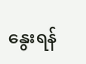နွေးရန်